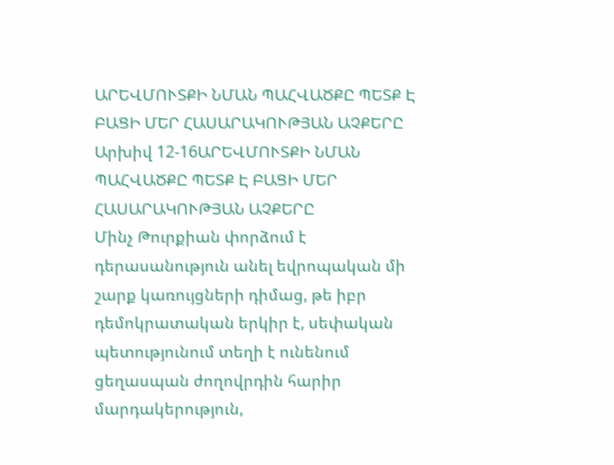ԱՐԵՎՄՈՒՏՔԻ ՆՄԱՆ ՊԱՀՎԱԾՔԸ ՊԵՏՔ Է ԲԱՑԻ ՄԵՐ ՀԱՍԱՐԱԿՈՒԹՅԱՆ ԱՉՔԵՐԸ
Արխիվ 12-16ԱՐԵՎՄՈՒՏՔԻ ՆՄԱՆ ՊԱՀՎԱԾՔԸ ՊԵՏՔ Է ԲԱՑԻ ՄԵՐ ՀԱՍԱՐԱԿՈՒԹՅԱՆ ԱՉՔԵՐԸ
Մինչ Թուրքիան փորձում է դերասանություն անել եվրոպական մի շարք կառույցների դիմաց, թե իբր դեմոկրատական երկիր է, սեփական պետությունում տեղի է ունենում ցեղասպան ժողովրդին հարիր մարդակերություն,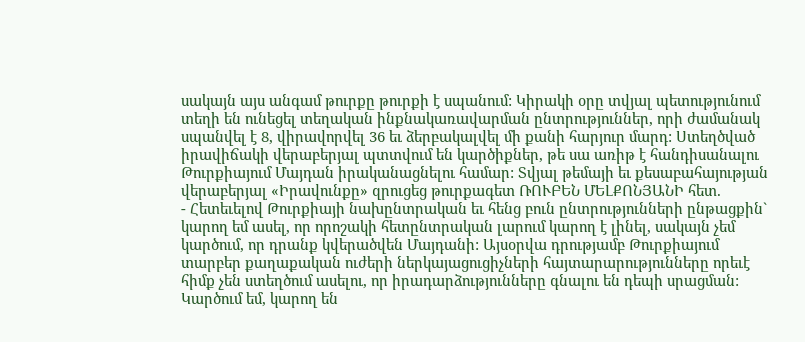սակայն այս անգամ թուրքը թուրքի է սպանում: Կիրակի օրը տվյալ պետությունում տեղի են ունեցել տեղական ինքնակառավարման ընտրություններ, որի ժամանակ սպանվել է 8, վիրավորվել 36 եւ ձերբակալվել մի քանի հարյուր մարդ: Ստեղծված իրավիճակի վերաբերյալ պտտվում են կարծիքներ, թե սա առիթ է հանդիսանալու Թուրքիայում Մայդան իրականացնելու համար: Տվյալ թեմայի եւ քեսաբահայության վերաբերյալ «Իրավունքը» զրուցեց թուրքագետ ՌՈՒԲԵՆ ՄԵԼՔՈՆՅԱՆԻ հետ.
- Հետեւելով Թուրքիայի նախընտրական եւ հենց բուն ընտրությունների ընթացքին` կարող եմ ասել, որ որոշակի հետընտրական լարում կարող է լինել, սակայն չեմ կարծում, որ դրանք կվերածվեն Մայդանի: Այսօրվա դրությամբ Թուրքիայում տարբեր քաղաքական ուժերի ներկայացուցիչների հայտարարությունները որեւէ հիմք չեն ստեղծում ասելու, որ իրադարձությունները գնալու են դեպի սրացման: Կարծում եմ, կարող են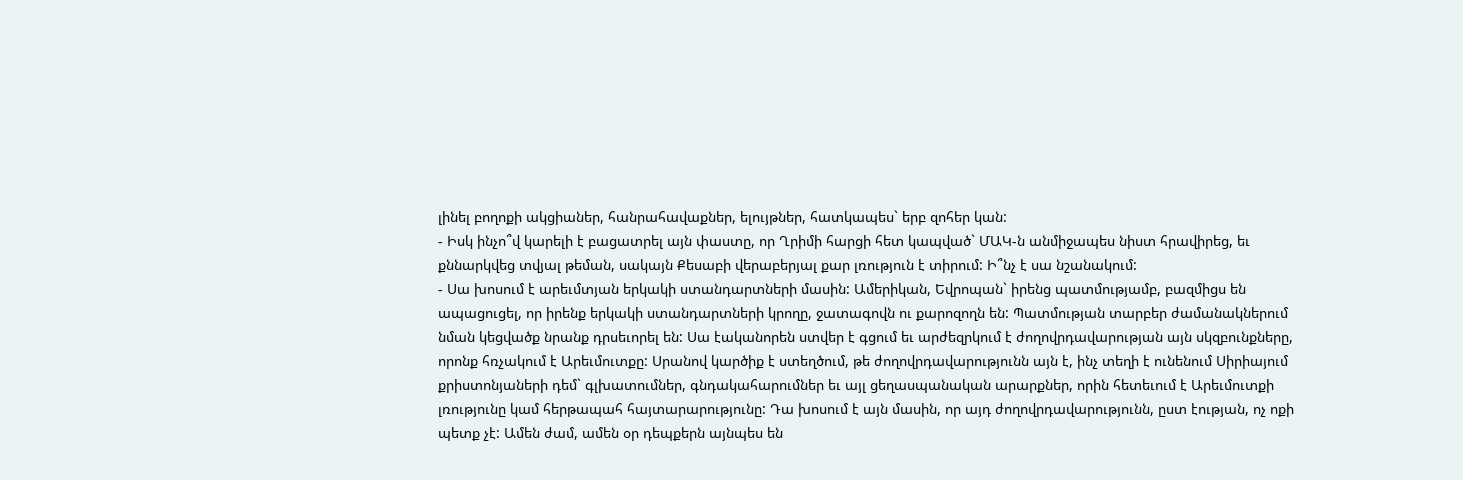լինել բողոքի ակցիաներ, հանրահավաքներ, ելույթներ, հատկապես` երբ զոհեր կան:
- Իսկ ինչո՞վ կարելի է բացատրել այն փաստը, որ Ղրիմի հարցի հետ կապված` ՄԱԿ-ն անմիջապես նիստ հրավիրեց, եւ քննարկվեց տվյալ թեման, սակայն Քեսաբի վերաբերյալ քար լռություն է տիրում: Ի՞նչ է սա նշանակում:
- Սա խոսում է արեւմտյան երկակի ստանդարտների մասին: Ամերիկան, Եվրոպան` իրենց պատմությամբ, բազմիցս են ապացուցել, որ իրենք երկակի ստանդարտների կրողը, ջատագովն ու քարոզողն են: Պատմության տարբեր ժամանակներում նման կեցվածք նրանք դրսեւորել են: Սա էականորեն ստվեր է գցում եւ արժեզրկում է ժողովրդավարության այն սկզբունքները, որոնք հռչակում է Արեւմուտքը: Սրանով կարծիք է ստեղծում, թե ժողովրդավարությունն այն է, ինչ տեղի է ունենում Սիրիայում քրիստոնյաների դեմ` գլխատումներ, գնդակահարումներ եւ այլ ցեղասպանական արարքներ, որին հետեւում է Արեւմուտքի լռությունը կամ հերթապահ հայտարարությունը: Դա խոսում է այն մասին, որ այդ ժողովրդավարությունն, ըստ էության, ոչ ոքի պետք չէ: Ամեն ժամ, ամեն օր դեպքերն այնպես են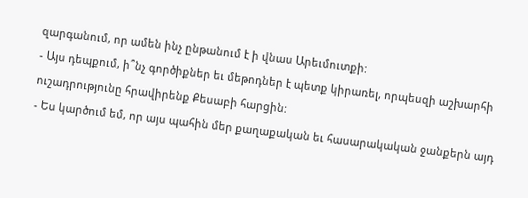զարգանում, որ ամեն ինչ ընթանում է ի վնաս Արեւմուտքի:
- Այս դեպքում, ի՞նչ գործիքներ եւ մեթոդներ է պետք կիրառել, որպեսզի աշխարհի ուշադրությունը հրավիրենք Քեսաբի հարցին:
- Ես կարծում եմ, որ այս պահին մեր քաղաքական եւ հասարակական ջանքերն այդ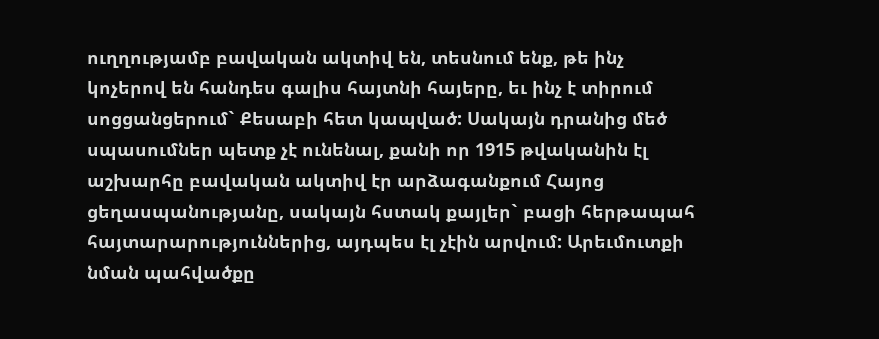ուղղությամբ բավական ակտիվ են, տեսնում ենք, թե ինչ կոչերով են հանդես գալիս հայտնի հայերը, եւ ինչ է տիրում սոցցանցերում` Քեսաբի հետ կապված: Սակայն դրանից մեծ սպասումներ պետք չէ ունենալ, քանի որ 1915 թվականին էլ աշխարհը բավական ակտիվ էր արձագանքում Հայոց ցեղասպանությանը, սակայն հստակ քայլեր` բացի հերթապահ հայտարարություններից, այդպես էլ չէին արվում: Արեւմուտքի նման պահվածքը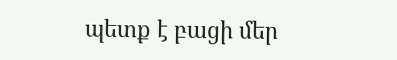պետք է բացի մեր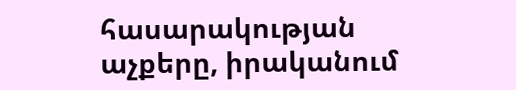հասարակության աչքերը, իրականում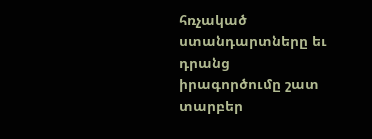հռչակած ստանդարտները եւ դրանց իրագործումը շատ տարբեր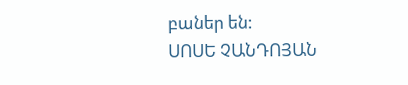բաներ են:
ՍՈՍԵ ՉԱՆԴՈՅԱՆ